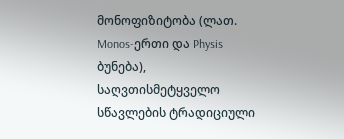მონოფიზიტობა (ლათ. Monos-ერთი და Physis ბუნება), საღვთისმეტყველო სწავლების ტრადიციული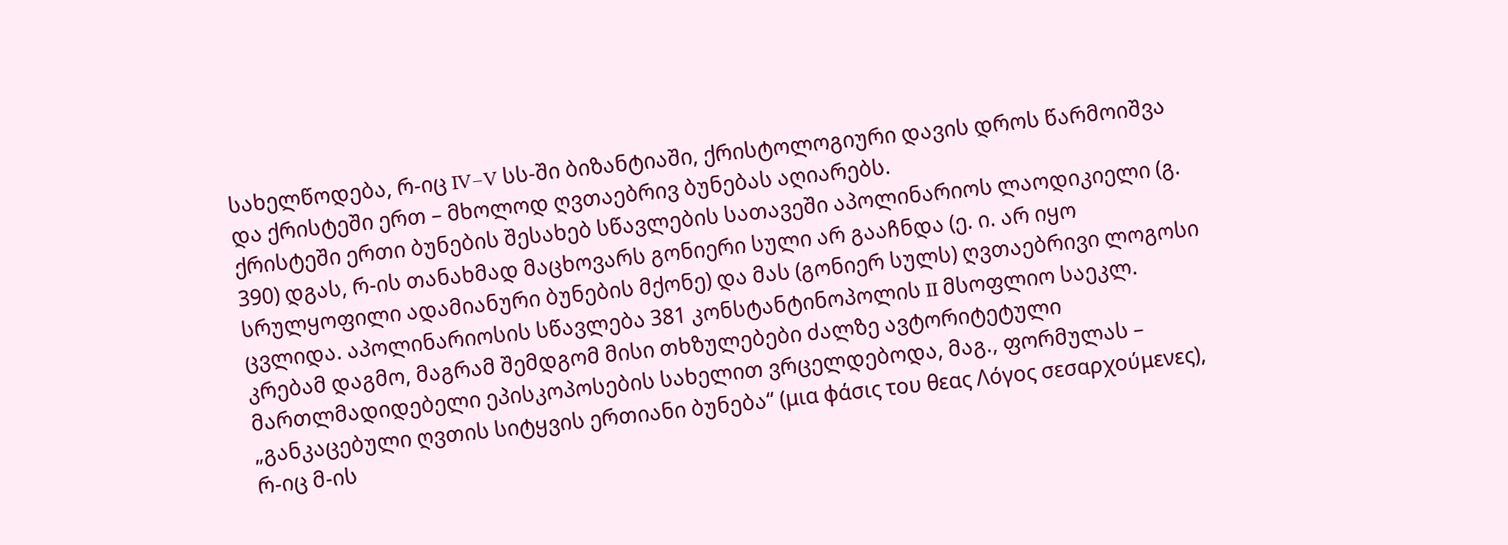სახელწოდება, რ-იც IV–V სს-ში ბიზანტიაში, ქრისტოლოგიური დავის დროს წარმოიშვა და ქრისტეში ერთ – მხოლოდ ღვთაებრივ ბუნებას აღიარებს.
ქრისტეში ერთი ბუნების შესახებ სწავლების სათავეში აპოლინარიოს ლაოდიკიელი (გ. 390) დგას, რ-ის თანახმად მაცხოვარს გონიერი სული არ გააჩნდა (ე. ი. არ იყო სრულყოფილი ადამიანური ბუნების მქონე) და მას (გონიერ სულს) ღვთაებრივი ლოგოსი ცვლიდა. აპოლინარიოსის სწავლება 381 კონსტანტინოპოლის II მსოფლიო საეკლ. კრებამ დაგმო, მაგრამ შემდგომ მისი თხზულებები ძალზე ავტორიტეტული მართლმადიდებელი ეპისკოპოსების სახელით ვრცელდებოდა, მაგ., ფორმულას – „განკაცებული ღვთის სიტყვის ერთიანი ბუნება“ (μια φάσις του θεας Λόγος σεσαρχούμενες), რ-იც მ-ის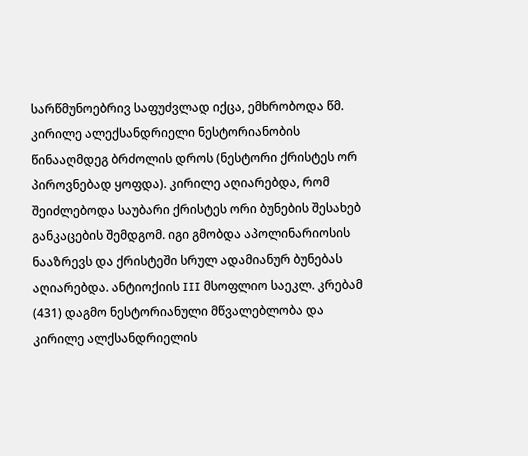სარწმუნოებრივ საფუძვლად იქცა, ემხრობოდა წმ. კირილე ალექსანდრიელი ნესტორიანობის წინააღმდეგ ბრძოლის დროს (ნესტორი ქრისტეს ორ პიროვნებად ყოფდა). კირილე აღიარებდა, რომ შეიძლებოდა საუბარი ქრისტეს ორი ბუნების შესახებ განკაცების შემდგომ. იგი გმობდა აპოლინარიოსის ნააზრევს და ქრისტეში სრულ ადამიანურ ბუნებას აღიარებდა. ანტიოქიის III მსოფლიო საეკლ. კრებამ (431) დაგმო ნესტორიანული მწვალებლობა და კირილე ალქსანდრიელის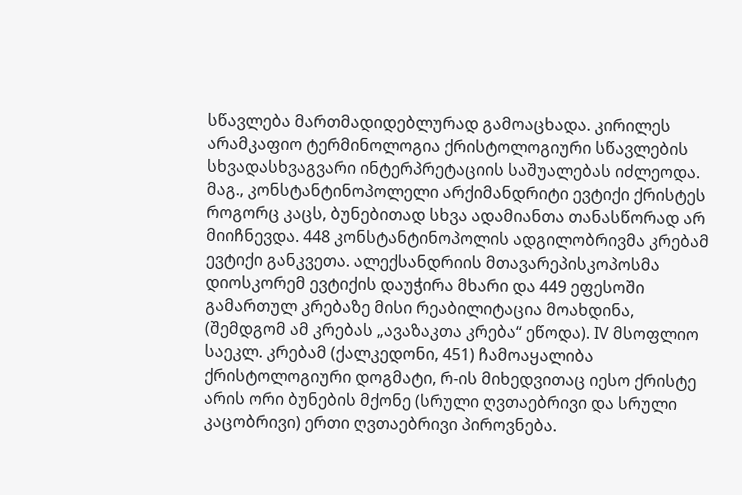სწავლება მართმადიდებლურად გამოაცხადა. კირილეს არამკაფიო ტერმინოლოგია ქრისტოლოგიური სწავლების სხვადასხვაგვარი ინტერპრეტაციის საშუალებას იძლეოდა. მაგ., კონსტანტინოპოლელი არქიმანდრიტი ევტიქი ქრისტეს როგორც კაცს, ბუნებითად სხვა ადამიანთა თანასწორად არ მიიჩნევდა. 448 კონსტანტინოპოლის ადგილობრივმა კრებამ ევტიქი განკვეთა. ალექსანდრიის მთავარეპისკოპოსმა დიოსკორემ ევტიქის დაუჭირა მხარი და 449 ეფესოში გამართულ კრებაზე მისი რეაბილიტაცია მოახდინა, (შემდგომ ამ კრებას „ავაზაკთა კრება“ ეწოდა). IV მსოფლიო საეკლ. კრებამ (ქალკედონი, 451) ჩამოაყალიბა ქრისტოლოგიური დოგმატი, რ-ის მიხედვითაც იესო ქრისტე არის ორი ბუნების მქონე (სრული ღვთაებრივი და სრული კაცობრივი) ერთი ღვთაებრივი პიროვნება.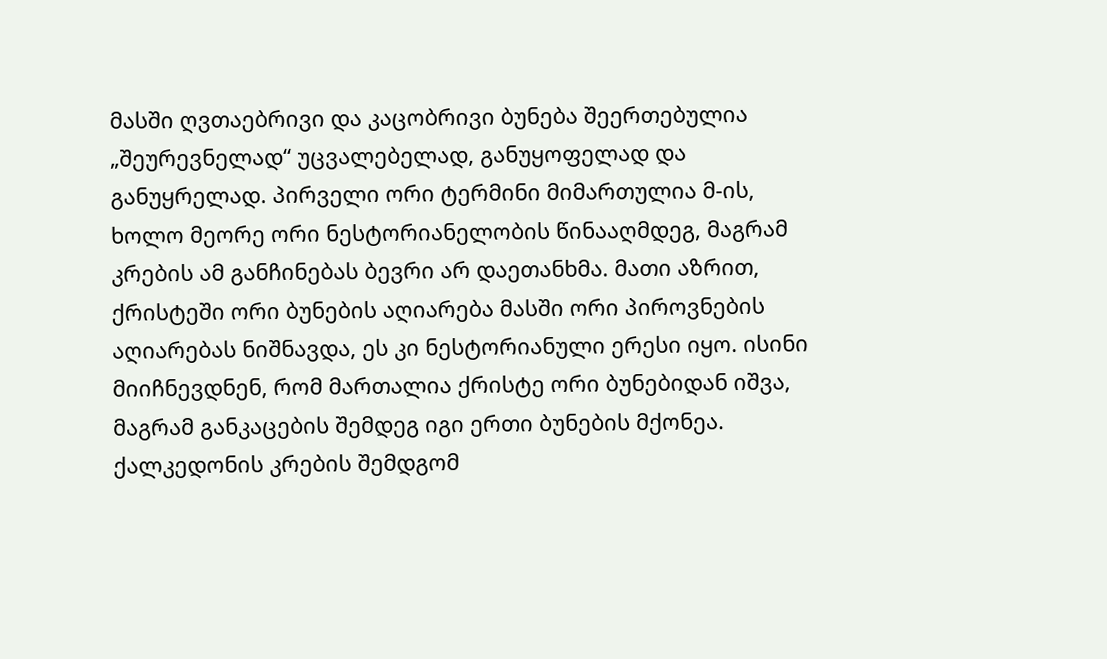მასში ღვთაებრივი და კაცობრივი ბუნება შეერთებულია „შეურევნელად“ უცვალებელად, განუყოფელად და განუყრელად. პირველი ორი ტერმინი მიმართულია მ-ის, ხოლო მეორე ორი ნესტორიანელობის წინააღმდეგ, მაგრამ კრების ამ განჩინებას ბევრი არ დაეთანხმა. მათი აზრით, ქრისტეში ორი ბუნების აღიარება მასში ორი პიროვნების აღიარებას ნიშნავდა, ეს კი ნესტორიანული ერესი იყო. ისინი მიიჩნევდნენ, რომ მართალია ქრისტე ორი ბუნებიდან იშვა, მაგრამ განკაცების შემდეგ იგი ერთი ბუნების მქონეა. ქალკედონის კრების შემდგომ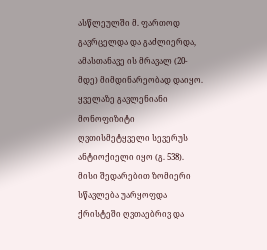ასწლეულში მ. ფართოდ გავრცელდა და გაძლიერდა, ამასთანავე ის მრავალ (20-მდე) მიმდინარეობად დაიყო. ყველაზე გავლენიანი მონოფიზიტი ღვთისმეტყველი სევერუს ანტიოქიელი იყო (გ. 538). მისი შედარებით ზომიერი სწავლება უარყოფდა ქრისტეში ღვთაებრივ და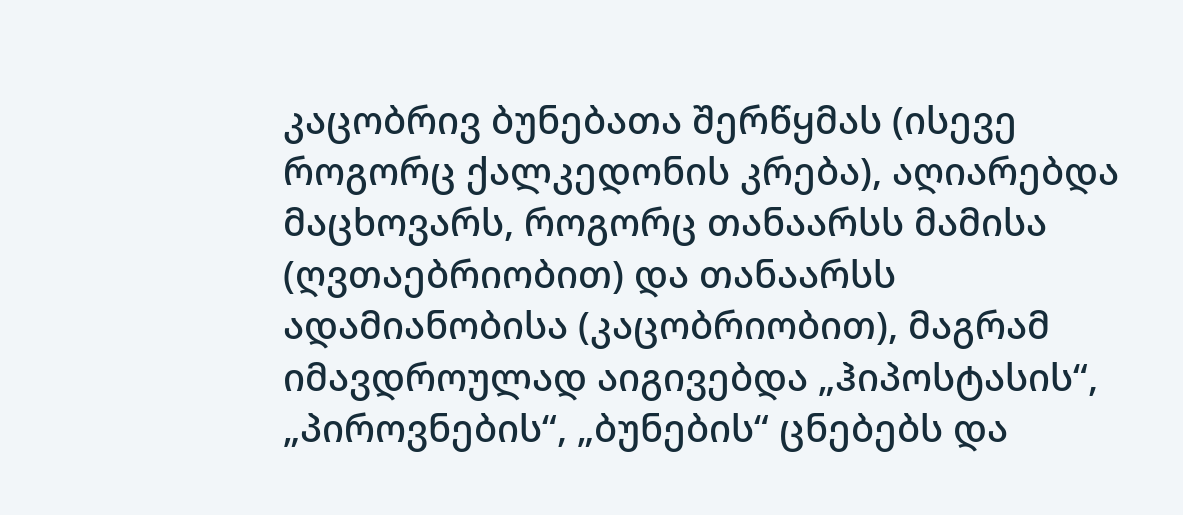კაცობრივ ბუნებათა შერწყმას (ისევე როგორც ქალკედონის კრება), აღიარებდა მაცხოვარს, როგორც თანაარსს მამისა (ღვთაებრიობით) და თანაარსს ადამიანობისა (კაცობრიობით), მაგრამ იმავდროულად აიგივებდა „ჰიპოსტასის“, „პიროვნების“, „ბუნების“ ცნებებს და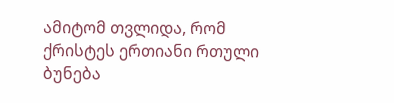ამიტომ თვლიდა, რომ ქრისტეს ერთიანი რთული ბუნება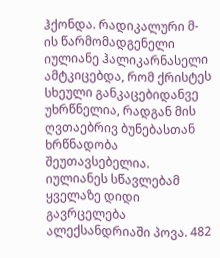ჰქონდა. რადიკალური მ-ის წარმომადგენელი იულიანე ჰალიკარნასელი ამტკიცებდა, რომ ქრისტეს სხეული განკაცებიდანვე უხრწნელია, რადგან მის ღვთაებრივ ბუნებასთან ხრწნადობა შეუთავსებელია. იულიანეს სწავლებამ ყველაზე დიდი გავრცელება ალექსანდრიაში პოვა. 482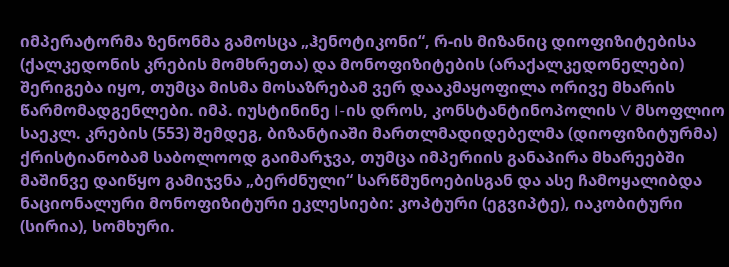იმპერატორმა ზენონმა გამოსცა „ჰენოტიკონი“, რ-ის მიზანიც დიოფიზიტებისა (ქალკედონის კრების მომხრეთა) და მონოფიზიტების (არაქალკედონელები) შერიგება იყო, თუმცა მისმა მოსაზრებამ ვერ დააკმაყოფილა ორივე მხარის წარმომადგენლები. იმპ. იუსტინინე I-ის დროს, კონსტანტინოპოლის V მსოფლიო საეკლ. კრების (553) შემდეგ, ბიზანტიაში მართლმადიდებელმა (დიოფიზიტურმა) ქრისტიანობამ საბოლოოდ გაიმარჯვა, თუმცა იმპერიის განაპირა მხარეებში მაშინვე დაიწყო გამიჯვნა „ბერძნული“ სარწმუნოებისგან და ასე ჩამოყალიბდა ნაციონალური მონოფიზიტური ეკლესიები: კოპტური (ეგვიპტე), იაკობიტური (სირია), სომხური.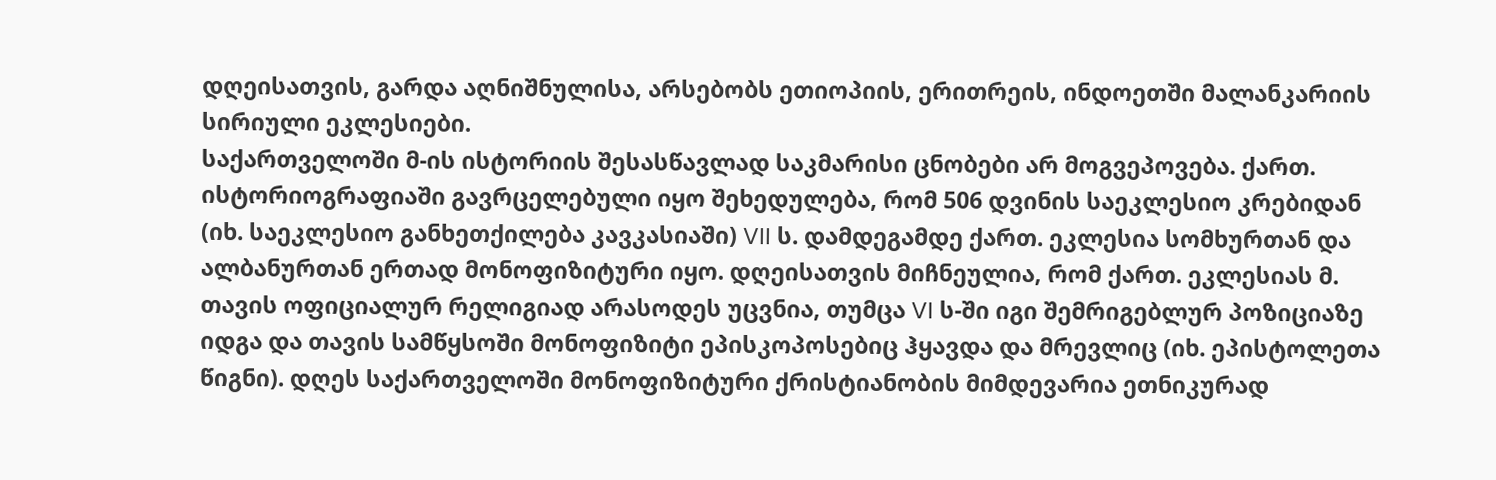დღეისათვის, გარდა აღნიშნულისა, არსებობს ეთიოპიის, ერითრეის, ინდოეთში მალანკარიის სირიული ეკლესიები.
საქართველოში მ-ის ისტორიის შესასწავლად საკმარისი ცნობები არ მოგვეპოვება. ქართ. ისტორიოგრაფიაში გავრცელებული იყო შეხედულება, რომ 506 დვინის საეკლესიო კრებიდან (იხ. საეკლესიო განხეთქილება კავკასიაში) VII ს. დამდეგამდე ქართ. ეკლესია სომხურთან და ალბანურთან ერთად მონოფიზიტური იყო. დღეისათვის მიჩნეულია, რომ ქართ. ეკლესიას მ. თავის ოფიციალურ რელიგიად არასოდეს უცვნია, თუმცა VI ს-ში იგი შემრიგებლურ პოზიციაზე იდგა და თავის სამწყსოში მონოფიზიტი ეპისკოპოსებიც ჰყავდა და მრევლიც (იხ. ეპისტოლეთა წიგნი). დღეს საქართველოში მონოფიზიტური ქრისტიანობის მიმდევარია ეთნიკურად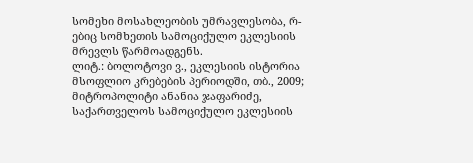სომეხი მოსახლეობის უმრავლესობა, რ-ებიც სომხეთის სამოციქულო ეკლესიის მრევლს წარმოადგენს.
ლიტ.: ბოლოტოვი ვ., ეკლესიის ისტორია მსოფლიო კრებების პერიოდში, თბ., 2009; მიტროპოლიტი ანანია ჯაფარიძე, საქართველოს სამოციქულო ეკლესიის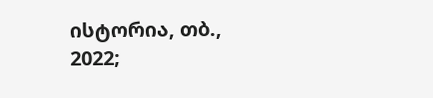ისტორია, თბ., 2022;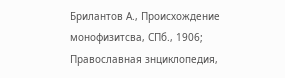Брилантов А., Происхождение монофизитсва, СПб., 1906; Православная знциклопедия,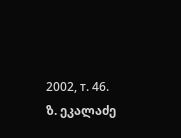2002, т. 46.
ზ. ეკალაძე